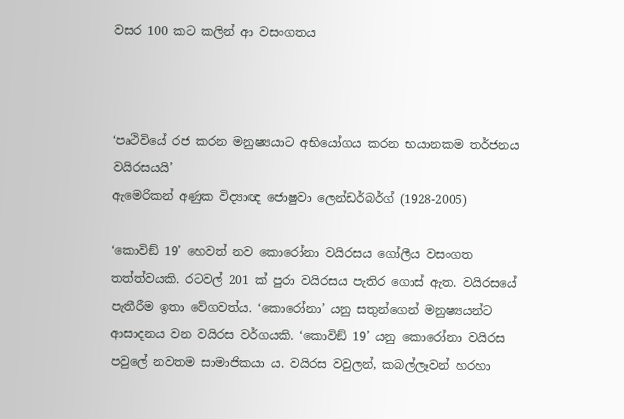වසර 100 කට කලින් ආ වසංගතය



‘පෘථිවියේ රජ කරන මනුෂ්‍යයාට අභියෝගය කරන භයානකම තර්ජනය වයිරසයයි’
ඇමෙරිකන් අණුක විද්‍යාඥ ජොෂුවා ලෙන්ඩර්බර්ග් (1928-2005)

‘කොවිඞ් 19’ හෙවත් නව කොරෝනා වයිරසය ගෝලීය වසංගත තත්ත්වයකි. රටවල් 201 ක් පුරා වයිරසය පැතිර ගොස් ඇත. වයිරසයේ පැතීරීම ඉතා වේගවත්ය. ‘කොරෝනා’ යනු සතුන්ගෙන් මනුෂ්‍යයන්ට ආසාදනය වන වයිරස වර්ගයකි. ‘කොවිඞ් 19’ යනු කොරෝනා වයිරස පවුලේ නවතම සාමාජිකයා ය. වයිරස වවුලන්, කබල්ලෑවන් හරහා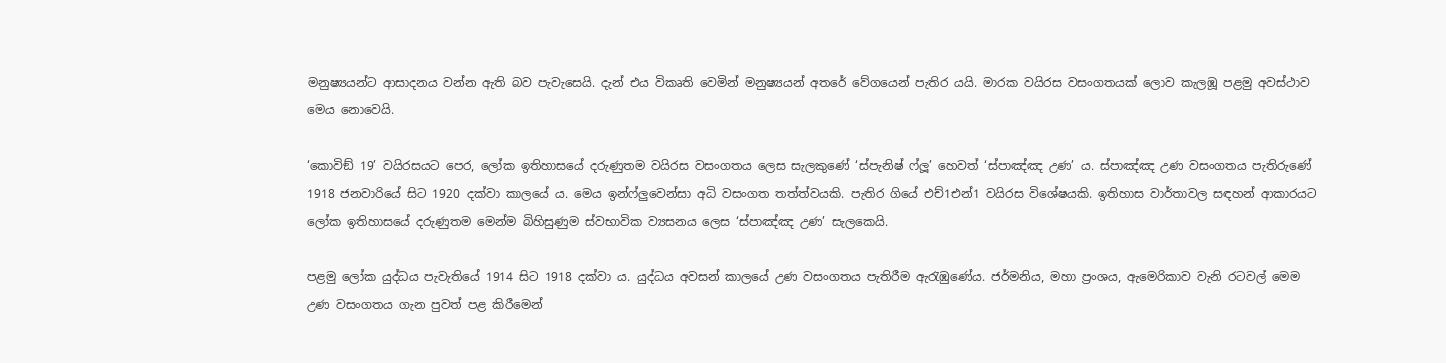මනුෂ්‍යයන්ට ආසාදනය වන්න ඇති බව පැවැසෙයි. දැන් එය විකෘති වෙමින් මනුෂ්‍යයන් අතරේ වේගයෙන් පැතිර යයි. මාරක වයිරස වසංගතයක් ලොව කැලඹූ පළමු අවස්ථාව මෙය නොවෙයි.

‘කොවිඞ් 19’ වයිරසයට පෙර, ලෝක ඉතිහාසයේ දරුණුතම වයිරස වසංගතය ලෙස සැලකුණේ ‘ස්පැනිෂ් ෆ්ලූ’ හෙවත් ‘ස්පාඤ්ඤ උණ’ ය. ස්පාඤ්ඤ උණ වසංගතය පැතිරුණේ 1918 ජනවාරියේ සිට 1920 දක්වා කාලයේ ය. මෙය ඉන්ෆ්ලුවෙන්සා අධි වසංගත තත්ත්වයකි. පැතිර ගියේ එච්1එන්1 වයිරස විශේෂයකි. ඉතිහාස වාර්තාවල සඳහන් ආකාරයට ලෝක ඉතිහාසයේ දරුණුතම මෙන්ම බිහිසුණුම ස්වභාවික ව්‍යසනය ලෙස ‘ස්පාඤ්ඤ උණ’ සැලකෙයි.

පළමු ලෝක යුද්ධය පැවැතියේ 1914 සිට 1918 දක්වා ය. යුද්ධය අවසන් කාලයේ උණ වසංගතය පැතිරීම ඇරැඹුණේය. ජර්මනිය, මහා ප්‍රංශය, ඇමෙරිකාව වැනි රටවල් මෙම උණ වසංගතය ගැන පුවත් පළ කිරීමෙන්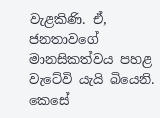වැළකිණි. ඒ, ජනතාවගේ මානසිකත්වය පහළ වැටේවි යැයි බියෙනි. කෙසේ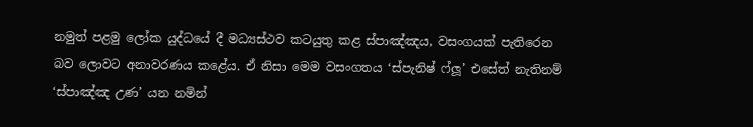නමුත් පළමු ලෝක යුද්ධයේ දී මධ්‍යස්ථව කටයුතු කළ ස්පාඤ්ඤය, වසංගයක් පැතිරෙන බව ලොවට අනාවරණය කළේය. ඒ නිසා මෙම වසංගතය ‘ස්පැනිෂ් ෆ්ලූ’ එසේත් නැතිනම් ‘ස්පාඤ්ඤ උණ’ යන නමින්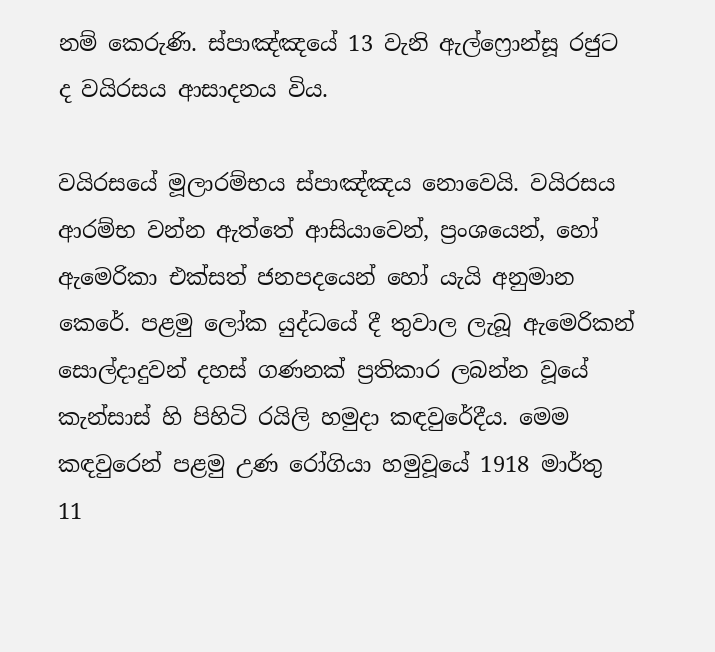නම් කෙරුණි. ස්පාඤ්ඤයේ 13 වැනි ඇල්ෆ්‍රොන්සූ රජුට ද වයිරසය ආසාදනය විය.

වයිරසයේ මූලාරම්භය ස්පාඤ්ඤය නොවෙයි. වයිරසය ආරම්භ වන්න ඇත්තේ ආසියාවෙන්, ප්‍රංශයෙන්, හෝ ඇමෙරිකා එක්සත් ජනපදයෙන් හෝ යැයි අනුමාන කෙරේ. පළමු ලෝක යුද්ධයේ දී තුවාල ලැබූ ඇමෙරිකන් සොල්දාදුවන් දහස් ගණනක් ප්‍රතිකාර ලබන්න වූයේ කැන්සාස් හි පිහිටි රයිලි හමුදා කඳවුරේදීය. මෙම කඳවුරෙන් පළමු උණ රෝගියා හමුවූයේ 1918 මාර්තු 11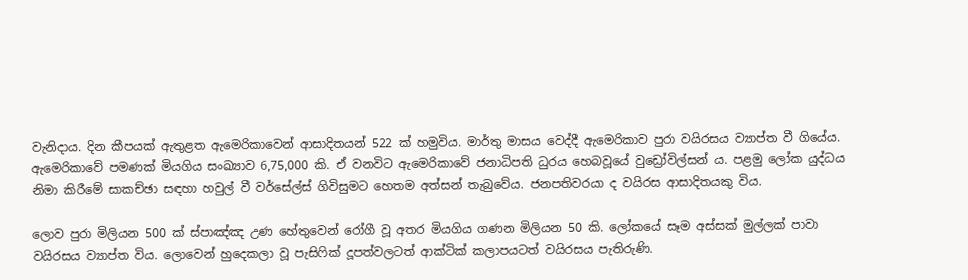වැනිදාය. දින කීපයක් ඇතුළත ඇමෙරිකාවෙන් ආසාදිතයන් 522 ක් හමුවිය. මාර්තු මාසය වෙද්දී ඇමෙරිකාව පුරා වයිරසය ව්‍යාප්ත වී ගියේය. ඇමෙරිකාවේ පමණක් මියගිය සංඛ්‍යාව 6,75,000 කි. ඒ වනවිට ඇමෙරිකාවේ ජනාධිපති ධුරය හෙබවූයේ වුඩ්‍රෝවිල්සන් ය. පළමු ලෝක යුද්ධය නිමා කිරීමේ සාකච්ඡා සඳහා හවුල් වී වර්සේල්ස් ගිවිසුමට හෙතම අත්සන් තැබුවේය. ජනපතිවරයා ද වයිරස ආසාදිතයකු විය.

ලොව පුරා මිලියන 500 ක් ස්පාඤ්ඤ උණ හේතුවෙන් රෝගී වූ අතර මියගිය ගණන මිලියන 50 කි. ලෝකයේ සෑම අස්සක් මුල්ලක් පාවා වයිරසය ව්‍යාප්ත විය. ලොවෙන් හුදෙකලා වූ පැසිෆික් දූපත්වලටත් ආක්ටික් කලාපයටත් වයිරසය පැතිරුණි.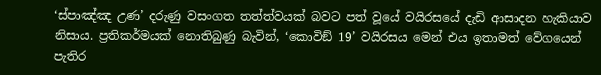‘ස්පාඤ්ඤ උණ’ දරුණු වසංගත තත්ත්වයක් බවට පත් වූයේ වයිරසයේ දැඩි ආසාදන හැකියාව නිසාය. ප්‍රතිකර්මයක් නොතිබුණු බැවින්, ‘කොවිඞ් 19’ වයිරසය මෙන් එය ඉතාමත් වේගයෙන් පැතිර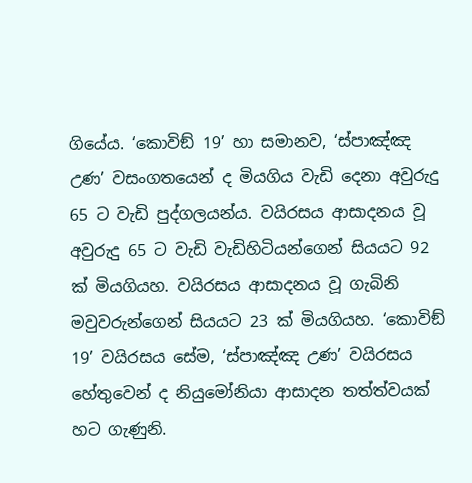ගියේය. ‘කොවිඞ් 19’ හා සමානව, ‘ස්පාඤ්ඤ උණ’ වසංගතයෙන් ද මියගිය වැඩි දෙනා අවුරුදු 65 ට වැඩි පුද්ගලයන්ය. වයිරසය ආසාදනය වූ අවුරුදු 65 ට වැඩි වැඩිහිටියන්ගෙන් සියයට 92 ක් මියගියහ. වයිරසය ආසාදනය වූ ගැබිනි මවුවරුන්ගෙන් සියයට 23 ක් මියගියහ. ‘කොවිඞ් 19’ වයිරසය සේම, ‘ස්පාඤ්ඤ උණ’ වයිරසය හේතුවෙන් ද නියුමෝනියා ආසාදන තත්ත්වයක් හට ගැණුනි.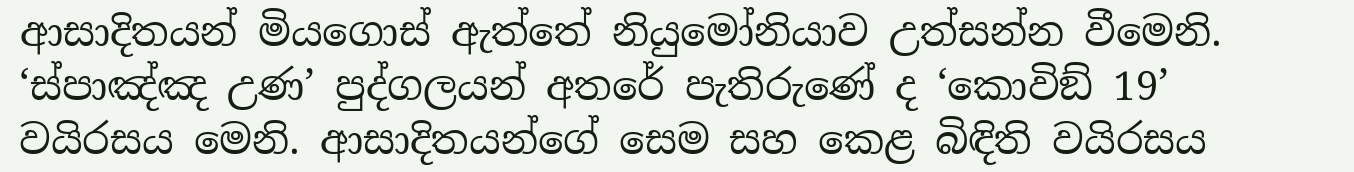ආසාදිතයන් මියගොස් ඇත්තේ නියුමෝනියාව උත්සන්න වීමෙනි. ‘ස්පාඤ්ඤ උණ’ පුද්ගලයන් අතරේ පැතිරුණේ ද ‘කොවිඞ් 19’ වයිරසය මෙනි. ආසාදිතයන්ගේ සෙම සහ කෙළ බිඳිති වයිරසය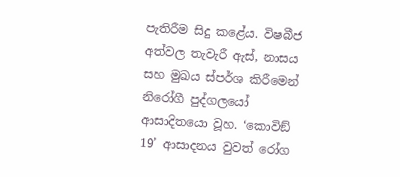පැතිරීම සිදු කළේය. විෂබීජ අත්වල තැවැරී ඇස්, නාසය සහ මුඛය ස්පර්ශ කිරීමෙන් නිරෝගී පුද්ගලයෝ ආසාදිතයො වූහ. ‘කොවිඞ් 19’ ආසාදනය වුවත් රෝග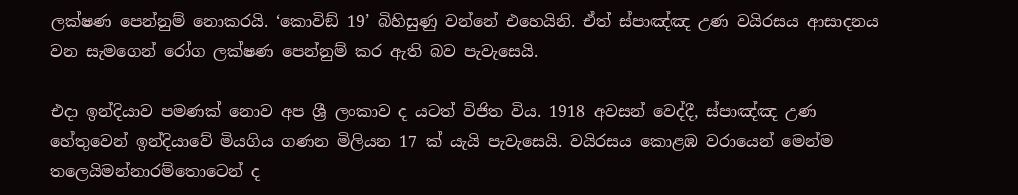ලක්ෂණ පෙන්නුම් නොකරයි. ‘කොවිඞ් 19’ බිහිසුණු වන්නේ එහෙයිනි. ඒත් ස්පාඤ්ඤ උණ වයිරසය ආසාදනය වන සැමගෙන් රෝග ලක්ෂණ පෙන්නුම් කර ඇති බව පැවැසෙයි.

එදා ඉන්දියාව පමණක් නොව අප ශ්‍රී ලංකාව ද යටත් විජිත විය. 1918 අවසන් වෙද්දී, ස්පාඤ්ඤ උණ හේතුවෙන් ඉන්දියාවේ මියගිය ගණන මිලියන 17 ක් යැයි පැවැසෙයි. වයිරසය කොළඹ වරායෙන් මෙන්ම තලෙයිමන්නාරම්තොටෙන් ද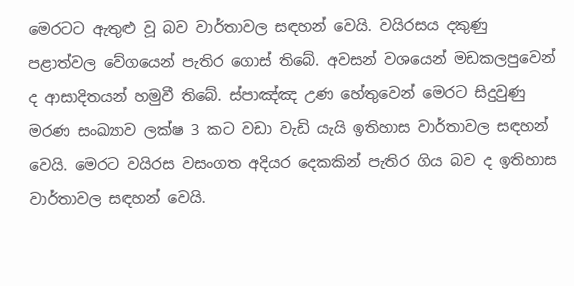මෙරටට ඇතුළු වූ බව වාර්තාවල සඳහන් වෙයි. වයිරසය දකුණු පළාත්වල වේගයෙන් පැතිර ගොස් තිබේ. අවසන් වශයෙන් මඩකලපුවෙන් ද ආසාදිතයන් හමුවී තිබේ. ස්පාඤ්ඤ උණ හේතුවෙන් මෙරට සිදුවුණු මරණ සංඛ්‍යාව ලක්ෂ 3 කට වඩා වැඩි යැයි ඉතිහාස වාර්තාවල සඳහන් වෙයි. මෙරට වයිරස වසංගත අදියර දෙකකින් පැතිර ගිය බව ද ඉතිහාස වාර්තාවල සඳහන් වෙයි.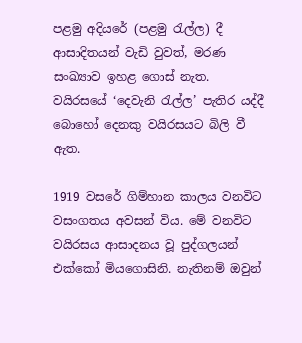පළමු අදියරේ (පළමු රැල්ල) දී ආසාදිතයන් වැඩි වුවත්, මරණ සංඛ්‍යාව ඉහළ ගොස් නැත. වයිරසයේ ‘දෙවැනි රැල්ල’ පැතිර යද්දී බොහෝ දෙනකු වයිරසයට බිලි වී ඇත.

1919 වසරේ ගිම්හාන කාලය වනවිට වසංගතය අවසන් විය. මේ වනවිට වයිරසය ආසාදනය වූ පුද්ගලයන් එක්කෝ මියගොසිනි. නැතිනම් ඔවුන්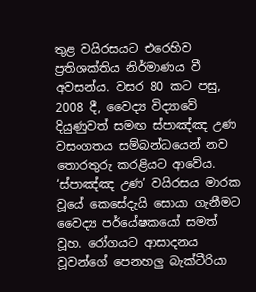තුළ වයිරසයට එරෙහිව ප්‍රතිශක්තිය නිර්මාණය වී අවසන්ය. වසර 80 කට පසු, 2008 දී, වෛද්‍ය විද්‍යාවේ දියුණුවත් සමඟ ස්පාඤ්ඤ උණ වසංගතය සම්බන්ධයෙන් නව තොරතුරු කරළියට ආවේය. ‘ස්පාඤ්ඤ උණ’ වයිරසය මාරක වූයේ කෙසේදැයි සොයා ගැනීමට වෛද්‍ය පර්යේෂකයෝ සමත් වූහ. රෝගයට ආසාදනය වූවන්ගේ පෙනහලු බැක්ටීරියා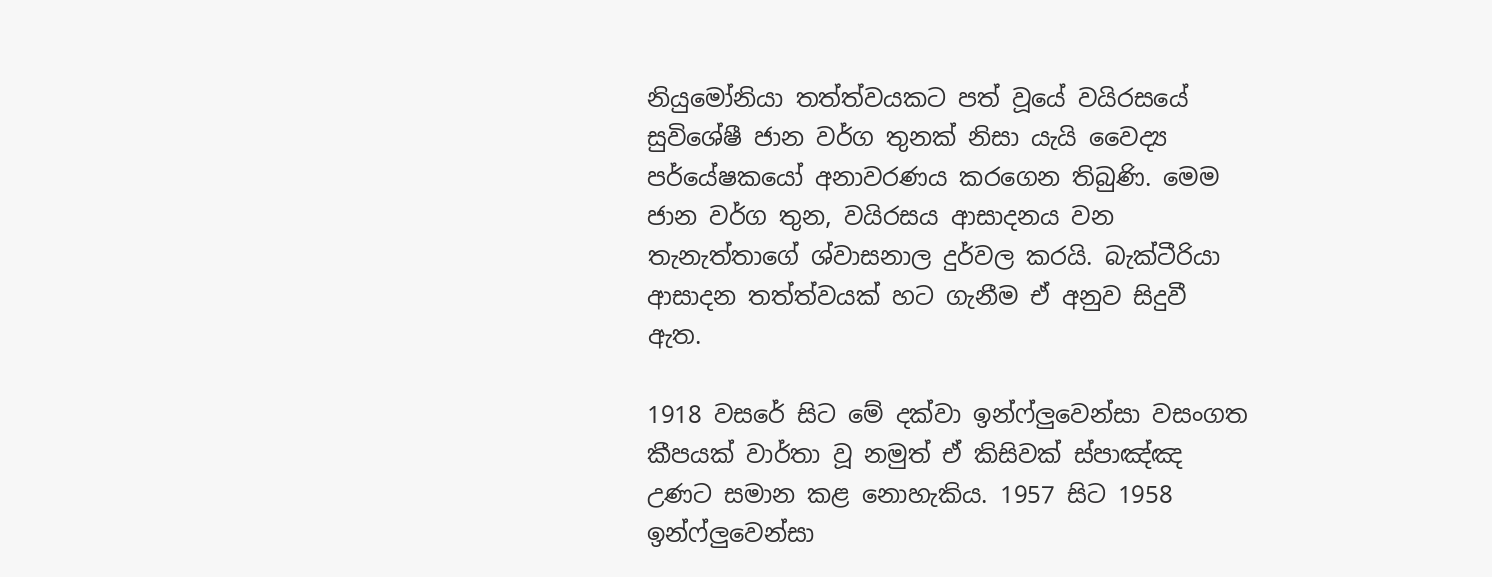නියුමෝනියා තත්ත්වයකට පත් වූයේ වයිරසයේ සුවිශේෂී ජාන වර්ග තුනක් නිසා යැයි වෛද්‍ය පර්යේෂකයෝ අනාවරණය කරගෙන තිබුණි. මෙම ජාන වර්ග තුන, වයිරසය ආසාදනය වන තැනැත්තාගේ ශ්වාසනාල දුර්වල කරයි. බැක්ටීරියා ආසාදන තත්ත්වයක් හට ගැනීම ඒ අනුව සිදුවී ඇත.

1918 වසරේ සිට මේ දක්වා ඉන්ෆ්ලුවෙන්සා වසංගත කීපයක් වාර්තා වූ නමුත් ඒ කිසිවක් ස්පාඤ්ඤ උණට සමාන කළ නොහැකිය. 1957 සිට 1958 ඉන්ෆ්ලුවෙන්සා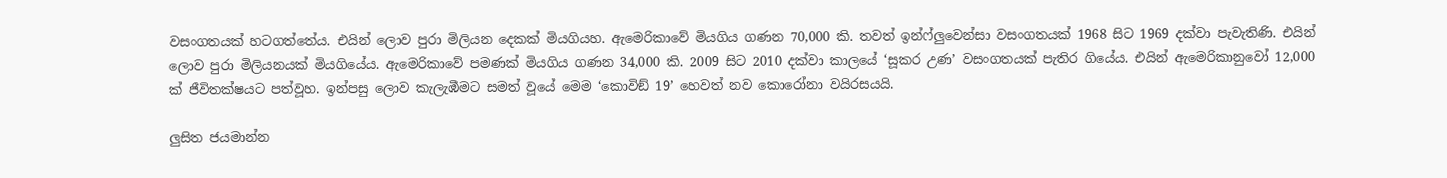වසංගතයක් හටගත්තේය. එයින් ලොව පුරා මිලියන දෙකක් මියගියහ. ඇමෙරිකාවේ මියගිය ගණන 70,000 කි. තවත් ඉන්ෆ්ලුවෙන්සා වසංගතයක් 1968 සිට 1969 දක්වා පැවැතිණි. එයින් ලොව පුරා මිලියනයක් මියගියේය. ඇමෙරිකාවේ පමණක් මියගිය ගණන 34,000 කි. 2009 සිට 2010 දක්වා කාලයේ ‘සූකර උණ’ වසංගතයක් පැතිර ගියේය. එයින් ඇමෙරිකානුවෝ 12,000 ක් ජීවිතක්ෂයට පත්වූහ. ඉන්පසු ලොව කැලැඹීමට සමත් වූයේ මෙම ‘කොවිඞ් 19’ හෙවත් නව කොරෝනා වයිරසයයි.

ලුසිත ජයමාන්න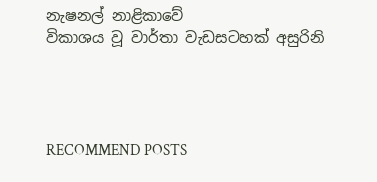නැෂනල් නාළිකාවේ
විකාශය වූ වාර්තා වැඩසටහක් අසුරිනි




RECOMMEND POSTS